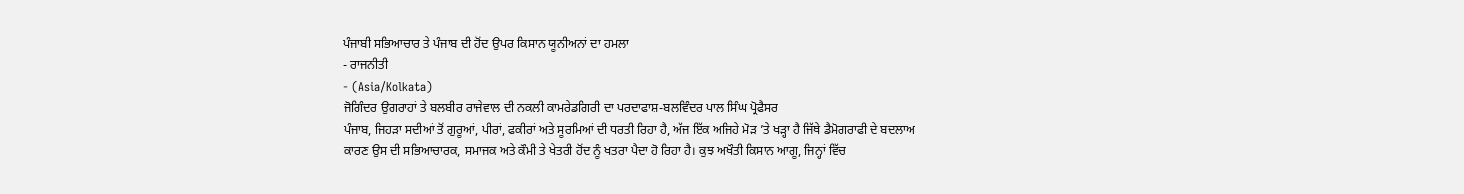ਪੰਜਾਬੀ ਸਭਿਆਚਾਰ ਤੇ ਪੰਜਾਬ ਦੀ ਹੋਂਦ ਉਪਰ ਕਿਸਾਨ ਯੂਨੀਅਨਾਂ ਦਾ ਹਮਲਾ
- ਰਾਜਨੀਤੀ
- (Asia/Kolkata)
ਜੋਗਿੰਦਰ ਉਗਰਾਹਾਂ ਤੇ ਬਲਬੀਰ ਰਾਜੇਵਾਲ ਦੀ ਨਕਲੀ ਕਾਮਰੇਡਗਿਰੀ ਦਾ ਪਰਦਾਫਾਸ਼-ਬਲਵਿੰਦਰ ਪਾਲ ਸਿੰਘ ਪ੍ਰੋਫੈਸਰ
ਪੰਜਾਬ, ਜਿਹੜਾ ਸਦੀਆਂ ਤੋਂ ਗੁਰੂਆਂ, ਪੀਰਾਂ, ਫਕੀਰਾਂ ਅਤੇ ਸੂਰਮਿਆਂ ਦੀ ਧਰਤੀ ਰਿਹਾ ਹੈ, ਅੱਜ ਇੱਕ ਅਜਿਹੇ ਮੋੜ ’ਤੇ ਖੜ੍ਹਾ ਹੈ ਜਿੱਥੇ ਡੈਮੋਗਰਾਫੀ ਦੇ ਬਦਲਾਅ ਕਾਰਣ ਉਸ ਦੀ ਸਭਿਆਚਾਰਕ, ਸਮਾਜਕ ਅਤੇ ਕੌਮੀ ਤੇ ਖੇਤਰੀ ਹੋਂਦ ਨੂੰ ਖਤਰਾ ਪੈਦਾ ਹੋ ਰਿਹਾ ਹੈ। ਕੁਝ ਅਖੌਤੀ ਕਿਸਾਨ ਆਗੂ, ਜਿਨ੍ਹਾਂ ਵਿੱਚ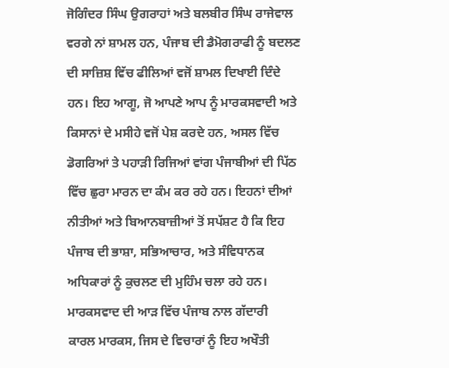ਜੋਗਿੰਦਰ ਸਿੰਘ ਉਗਰਾਹਾਂ ਅਤੇ ਬਲਬੀਰ ਸਿੰਘ ਰਾਜੇਵਾਲ ਵਰਗੇ ਨਾਂ ਸ਼ਾਮਲ ਹਨ, ਪੰਜਾਬ ਦੀ ਡੈਮੋਗਰਾਫੀ ਨੂੰ ਬਦਲਣ ਦੀ ਸਾਜ਼ਿਸ਼ ਵਿੱਚ ਫੀਲਿਆਂ ਵਜੋਂ ਸ਼ਾਮਲ ਦਿਖਾਈ ਦਿੰਦੇ ਹਨ। ਇਹ ਆਗੂ, ਜੋ ਆਪਣੇ ਆਪ ਨੂੰ ਮਾਰਕਸਵਾਦੀ ਅਤੇ ਕਿਸਾਨਾਂ ਦੇ ਮਸੀਹੇ ਵਜੋਂ ਪੇਸ਼ ਕਰਦੇ ਹਨ, ਅਸਲ ਵਿੱਚ ਡੋਗਰਿਆਂ ਤੇ ਪਹਾੜੀ ਰਿਜਿਆਂ ਵਾਂਗ ਪੰਜਾਬੀਆਂ ਦੀ ਪਿੱਠ ਵਿੱਚ ਛੁਰਾ ਮਾਰਨ ਦਾ ਕੰਮ ਕਰ ਰਹੇ ਹਨ। ਇਹਨਾਂ ਦੀਆਂ ਨੀਤੀਆਂ ਅਤੇ ਬਿਆਨਬਾਜ਼ੀਆਂ ਤੋਂ ਸਪੱਸ਼ਟ ਹੈ ਕਿ ਇਹ ਪੰਜਾਬ ਦੀ ਭਾਸ਼ਾ, ਸਭਿਆਚਾਰ, ਅਤੇ ਸੰਵਿਧਾਨਕ ਅਧਿਕਾਰਾਂ ਨੂੰ ਕੁਚਲਣ ਦੀ ਮੁਹਿੰਮ ਚਲਾ ਰਹੇ ਹਨ।
ਮਾਰਕਸਵਾਦ ਦੀ ਆੜ ਵਿੱਚ ਪੰਜਾਬ ਨਾਲ ਗੱਦਾਰੀ
ਕਾਰਲ ਮਾਰਕਸ, ਜਿਸ ਦੇ ਵਿਚਾਰਾਂ ਨੂੰ ਇਹ ਅਖੌਤੀ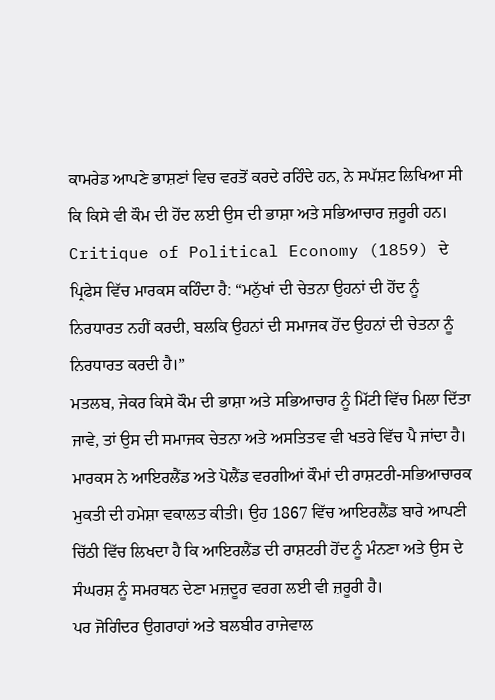ਕਾਮਰੇਡ ਆਪਣੇ ਭਾਸ਼ਣਾਂ ਵਿਚ ਵਰਤੋਂ ਕਰਦੇ ਰਹਿੰਦੇ ਹਨ, ਨੇ ਸਪੱਸ਼ਟ ਲਿਖਿਆ ਸੀ ਕਿ ਕਿਸੇ ਵੀ ਕੌਮ ਦੀ ਹੋਂਦ ਲਈ ਉਸ ਦੀ ਭਾਸ਼ਾ ਅਤੇ ਸਭਿਆਚਾਰ ਜ਼ਰੂਰੀ ਹਨ। Critique of Political Economy (1859) ਦੇ ਪ੍ਰਿਫੇਸ ਵਿੱਚ ਮਾਰਕਸ ਕਹਿੰਦਾ ਹੈ: “ਮਨੁੱਖਾਂ ਦੀ ਚੇਤਨਾ ਉਹਨਾਂ ਦੀ ਹੋਂਦ ਨੂੰ ਨਿਰਧਾਰਤ ਨਹੀਂ ਕਰਦੀ, ਬਲਕਿ ਉਹਨਾਂ ਦੀ ਸਮਾਜਕ ਹੋਂਦ ਉਹਨਾਂ ਦੀ ਚੇਤਨਾ ਨੂੰ ਨਿਰਧਾਰਤ ਕਰਦੀ ਹੈ।”
ਮਤਲਬ, ਜੇਕਰ ਕਿਸੇ ਕੌਮ ਦੀ ਭਾਸ਼ਾ ਅਤੇ ਸਭਿਆਚਾਰ ਨੂੰ ਮਿੱਟੀ ਵਿੱਚ ਮਿਲਾ ਦਿੱਤਾ ਜਾਵੇ, ਤਾਂ ਉਸ ਦੀ ਸਮਾਜਕ ਚੇਤਨਾ ਅਤੇ ਅਸਤਿਤਵ ਵੀ ਖਤਰੇ ਵਿੱਚ ਪੈ ਜਾਂਦਾ ਹੈ।
ਮਾਰਕਸ ਨੇ ਆਇਰਲੈਂਡ ਅਤੇ ਪੋਲੈਂਡ ਵਰਗੀਆਂ ਕੌਮਾਂ ਦੀ ਰਾਸ਼ਟਰੀ-ਸਭਿਆਚਾਰਕ ਮੁਕਤੀ ਦੀ ਹਮੇਸ਼ਾ ਵਕਾਲਤ ਕੀਤੀ। ਉਹ 1867 ਵਿੱਚ ਆਇਰਲੈਂਡ ਬਾਰੇ ਆਪਣੀ ਚਿੱਠੀ ਵਿੱਚ ਲਿਖਦਾ ਹੈ ਕਿ ਆਇਰਲੈਂਡ ਦੀ ਰਾਸ਼ਟਰੀ ਹੋਂਦ ਨੂੰ ਮੰਨਣਾ ਅਤੇ ਉਸ ਦੇ ਸੰਘਰਸ਼ ਨੂੰ ਸਮਰਥਨ ਦੇਣਾ ਮਜ਼ਦੂਰ ਵਰਗ ਲਈ ਵੀ ਜ਼ਰੂਰੀ ਹੈ।
ਪਰ ਜੋਗਿੰਦਰ ਉਗਰਾਹਾਂ ਅਤੇ ਬਲਬੀਰ ਰਾਜੇਵਾਲ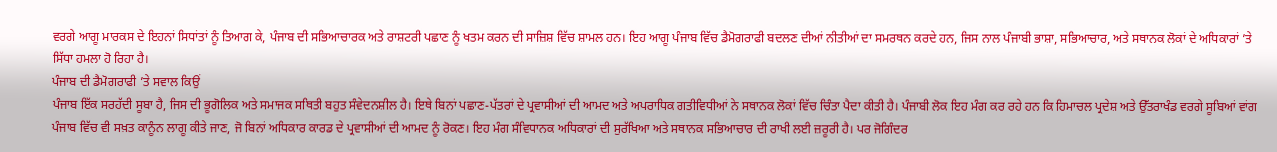ਵਰਗੇ ਆਗੂ ਮਾਰਕਸ ਦੇ ਇਹਨਾਂ ਸਿਧਾਂਤਾਂ ਨੂੰ ਤਿਆਗ ਕੇ, ਪੰਜਾਬ ਦੀ ਸਭਿਆਚਾਰਕ ਅਤੇ ਰਾਸ਼ਟਰੀ ਪਛਾਣ ਨੂੰ ਖਤਮ ਕਰਨ ਦੀ ਸਾਜ਼ਿਸ਼ ਵਿੱਚ ਸ਼ਾਮਲ ਹਨ। ਇਹ ਆਗੂ ਪੰਜਾਬ ਵਿੱਚ ਡੈਮੋਗਰਾਫੀ ਬਦਲਣ ਦੀਆਂ ਨੀਤੀਆਂ ਦਾ ਸਮਰਥਨ ਕਰਦੇ ਹਨ, ਜਿਸ ਨਾਲ ਪੰਜਾਬੀ ਭਾਸ਼ਾ, ਸਭਿਆਚਾਰ, ਅਤੇ ਸਥਾਨਕ ਲੋਕਾਂ ਦੇ ਅਧਿਕਾਰਾਂ ’ਤੇ ਸਿੱਧਾ ਹਮਲਾ ਹੋ ਰਿਹਾ ਹੈ।
ਪੰਜਾਬ ਦੀ ਡੈਮੋਗਰਾਫੀ ’ਤੇ ਸਵਾਲ ਕਿਉਂ
ਪੰਜਾਬ ਇੱਕ ਸਰਹੱਦੀ ਸੂਬਾ ਹੈ, ਜਿਸ ਦੀ ਭੂਗੋਲਿਕ ਅਤੇ ਸਮਾਜਕ ਸਥਿਤੀ ਬਹੁਤ ਸੰਵੇਦਨਸ਼ੀਲ ਹੈ। ਇਥੇ ਬਿਨਾਂ ਪਛਾਣ-ਪੱਤਰਾਂ ਦੇ ਪ੍ਰਵਾਸੀਆਂ ਦੀ ਆਮਦ ਅਤੇ ਅਪਰਾਧਿਕ ਗਤੀਵਿਧੀਆਂ ਨੇ ਸਥਾਨਕ ਲੋਕਾਂ ਵਿੱਚ ਚਿੰਤਾ ਪੈਦਾ ਕੀਤੀ ਹੈ। ਪੰਜਾਬੀ ਲੋਕ ਇਹ ਮੰਗ ਕਰ ਰਹੇ ਹਨ ਕਿ ਹਿਮਾਚਲ ਪ੍ਰਦੇਸ਼ ਅਤੇ ਉੱਤਰਾਖੰਡ ਵਰਗੇ ਸੂਬਿਆਂ ਵਾਂਗ ਪੰਜਾਬ ਵਿੱਚ ਵੀ ਸਖ਼ਤ ਕਾਨੂੰਨ ਲਾਗੂ ਕੀਤੇ ਜਾਣ, ਜੋ ਬਿਨਾਂ ਅਧਿਕਾਰ ਕਾਰਡ ਦੇ ਪ੍ਰਵਾਸੀਆਂ ਦੀ ਆਮਦ ਨੂੰ ਰੋਕਣ। ਇਹ ਮੰਗ ਸੰਵਿਧਾਨਕ ਅਧਿਕਾਰਾਂ ਦੀ ਸੁਰੱਖਿਆ ਅਤੇ ਸਥਾਨਕ ਸਭਿਆਚਾਰ ਦੀ ਰਾਖੀ ਲਈ ਜ਼ਰੂਰੀ ਹੈ। ਪਰ ਜੋਗਿੰਦਰ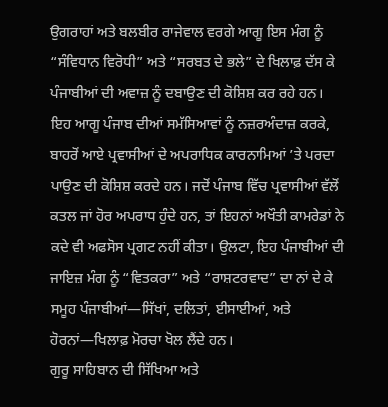ਉਗਰਾਹਾਂ ਅਤੇ ਬਲਬੀਰ ਰਾਜੇਵਾਲ ਵਰਗੇ ਆਗੂ ਇਸ ਮੰਗ ਨੂੰ “ਸੰਵਿਧਾਨ ਵਿਰੋਧੀ” ਅਤੇ “ਸਰਬਤ ਦੇ ਭਲੇ” ਦੇ ਖਿਲਾਫ਼ ਦੱਸ ਕੇ ਪੰਜਾਬੀਆਂ ਦੀ ਅਵਾਜ਼ ਨੂੰ ਦਬਾਉਣ ਦੀ ਕੋਸ਼ਿਸ਼ ਕਰ ਰਹੇ ਹਨ।
ਇਹ ਆਗੂ ਪੰਜਾਬ ਦੀਆਂ ਸਮੱਸਿਆਵਾਂ ਨੂੰ ਨਜ਼ਰਅੰਦਾਜ਼ ਕਰਕੇ, ਬਾਹਰੋਂ ਆਏ ਪ੍ਰਵਾਸੀਆਂ ਦੇ ਅਪਰਾਧਿਕ ਕਾਰਨਾਮਿਆਂ ’ਤੇ ਪਰਦਾ ਪਾਉਣ ਦੀ ਕੋਸ਼ਿਸ਼ ਕਰਦੇ ਹਨ। ਜਦੋਂ ਪੰਜਾਬ ਵਿੱਚ ਪ੍ਰਵਾਸੀਆਂ ਵੱਲੋਂ ਕਤਲ ਜਾਂ ਹੋਰ ਅਪਰਾਧ ਹੁੰਦੇ ਹਨ, ਤਾਂ ਇਹਨਾਂ ਅਖੌਤੀ ਕਾਮਰੇਡਾਂ ਨੇ ਕਦੇ ਵੀ ਅਫਸੋਸ ਪ੍ਰਗਟ ਨਹੀਂ ਕੀਤਾ। ਉਲਟਾ, ਇਹ ਪੰਜਾਬੀਆਂ ਦੀ ਜਾਇਜ਼ ਮੰਗ ਨੂੰ “ਵਿਤਕਰਾ” ਅਤੇ “ਰਾਸ਼ਟਰਵਾਦ” ਦਾ ਨਾਂ ਦੇ ਕੇ ਸਮੂਹ ਪੰਜਾਬੀਆਂ—ਸਿੱਖਾਂ, ਦਲਿਤਾਂ, ਈਸਾਈਆਂ, ਅਤੇ ਹੋਰਨਾਂ—ਖਿਲਾਫ਼ ਮੋਰਚਾ ਖੋਲ ਲੈਂਦੇ ਹਨ।
ਗੁਰੂ ਸਾਹਿਬਾਨ ਦੀ ਸਿੱਖਿਆ ਅਤੇ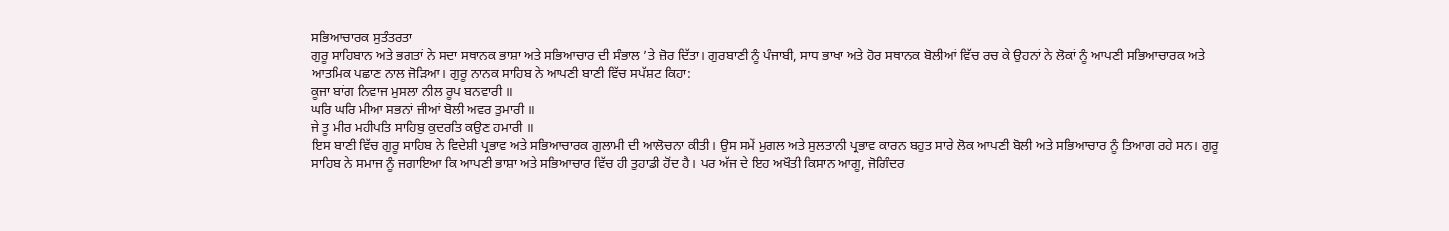ਸਭਿਆਚਾਰਕ ਸੁਤੰਤਰਤਾ
ਗੁਰੂ ਸਾਹਿਬਾਨ ਅਤੇ ਭਗਤਾਂ ਨੇ ਸਦਾ ਸਥਾਨਕ ਭਾਸ਼ਾ ਅਤੇ ਸਭਿਆਚਾਰ ਦੀ ਸੰਭਾਲ ’ਤੇ ਜ਼ੋਰ ਦਿੱਤਾ। ਗੁਰਬਾਣੀ ਨੂੰ ਪੰਜਾਬੀ, ਸਾਧ ਭਾਖਾ ਅਤੇ ਹੋਰ ਸਥਾਨਕ ਬੋਲੀਆਂ ਵਿੱਚ ਰਚ ਕੇ ਉਹਨਾਂ ਨੇ ਲੋਕਾਂ ਨੂੰ ਆਪਣੀ ਸਭਿਆਚਾਰਕ ਅਤੇ ਆਤਮਿਕ ਪਛਾਣ ਨਾਲ ਜੋੜਿਆ। ਗੁਰੂ ਨਾਨਕ ਸਾਹਿਬ ਨੇ ਆਪਣੀ ਬਾਣੀ ਵਿੱਚ ਸਪੱਸ਼ਟ ਕਿਹਾ:
ਕੂਜਾ ਬਾਂਗ ਨਿਵਾਜ ਮੁਸਲਾ ਨੀਲ ਰੂਪ ਬਨਵਾਰੀ ॥
ਘਰਿ ਘਰਿ ਮੀਆ ਸਭਨਾਂ ਜੀਆਂ ਬੋਲੀ ਅਵਰ ਤੁਮਾਰੀ ॥
ਜੇ ਤੂ ਮੀਰ ਮਹੀਪਤਿ ਸਾਹਿਬੁ ਕੁਦਰਤਿ ਕਉਣ ਹਮਾਰੀ ॥
ਇਸ ਬਾਣੀ ਵਿੱਚ ਗੁਰੂ ਸਾਹਿਬ ਨੇ ਵਿਦੇਸ਼ੀ ਪ੍ਰਭਾਵ ਅਤੇ ਸਭਿਆਚਾਰਕ ਗੁਲਾਮੀ ਦੀ ਆਲੋਚਨਾ ਕੀਤੀ। ਉਸ ਸਮੇਂ ਮੁਗਲ ਅਤੇ ਸੁਲਤਾਨੀ ਪ੍ਰਭਾਵ ਕਾਰਨ ਬਹੁਤ ਸਾਰੇ ਲੋਕ ਆਪਣੀ ਬੋਲੀ ਅਤੇ ਸਭਿਆਚਾਰ ਨੂੰ ਤਿਆਗ ਰਹੇ ਸਨ। ਗੁਰੂ ਸਾਹਿਬ ਨੇ ਸਮਾਜ ਨੂੰ ਜਗਾਇਆ ਕਿ ਆਪਣੀ ਭਾਸ਼ਾ ਅਤੇ ਸਭਿਆਚਾਰ ਵਿੱਚ ਹੀ ਤੁਹਾਡੀ ਹੋਂਦ ਹੈ। ਪਰ ਅੱਜ ਦੇ ਇਹ ਅਖੌਤੀ ਕਿਸਾਨ ਆਗੂ, ਜੋਗਿੰਦਰ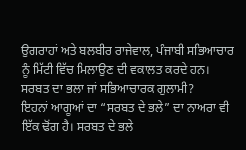ਉਗਰਾਹਾਂ ਅਤੇ ਬਲਬੀਰ ਰਾਜੇਵਾਲ, ਪੰਜਾਬੀ ਸਭਿਆਚਾਰ ਨੂੰ ਮਿੱਟੀ ਵਿੱਚ ਮਿਲਾਉਣ ਦੀ ਵਕਾਲਤ ਕਰਦੇ ਹਨ।
ਸਰਬਤ ਦਾ ਭਲਾ ਜਾਂ ਸਭਿਆਚਾਰਕ ਗੁਲਾਮੀ?
ਇਹਨਾਂ ਆਗੂਆਂ ਦਾ “ਸਰਬਤ ਦੇ ਭਲੇ” ਦਾ ਨਾਅਰਾ ਵੀ ਇੱਕ ਢੋਂਗ ਹੈ। ਸਰਬਤ ਦੇ ਭਲੇ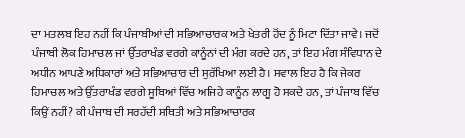ਦਾ ਮਤਲਬ ਇਹ ਨਹੀਂ ਕਿ ਪੰਜਾਬੀਆਂ ਦੀ ਸਭਿਆਚਾਰਕ ਅਤੇ ਖੇਤਰੀ ਹੋਂਦ ਨੂੰ ਮਿਟਾ ਦਿੱਤਾ ਜਾਵੇ। ਜਦੋਂ ਪੰਜਾਬੀ ਲੋਕ ਹਿਮਾਚਲ ਜਾਂ ਉੱਤਰਾਖੰਡ ਵਰਗੇ ਕਾਨੂੰਨਾਂ ਦੀ ਮੰਗ ਕਰਦੇ ਹਨ, ਤਾਂ ਇਹ ਮੰਗ ਸੰਵਿਧਾਨ ਦੇ ਅਧੀਨ ਆਪਣੇ ਅਧਿਕਾਰਾਂ ਅਤੇ ਸਭਿਆਚਾਰ ਦੀ ਸੁਰੱਖਿਆ ਲਈ ਹੈ। ਸਵਾਲ ਇਹ ਹੈ ਕਿ ਜੇਕਰ ਹਿਮਾਚਲ ਅਤੇ ਉੱਤਰਾਖੰਡ ਵਰਗੇ ਸੂਬਿਆਂ ਵਿੱਚ ਅਜਿਹੇ ਕਾਨੂੰਨ ਲਾਗੂ ਹੋ ਸਕਦੇ ਹਨ, ਤਾਂ ਪੰਜਾਬ ਵਿੱਚ ਕਿਉਂ ਨਹੀਂ? ਕੀ ਪੰਜਾਬ ਦੀ ਸਰਹੱਦੀ ਸਥਿਤੀ ਅਤੇ ਸਭਿਆਚਾਰਕ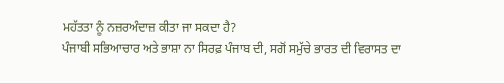ਮਹੱਤਤਾ ਨੂੰ ਨਜ਼ਰਅੰਦਾਜ਼ ਕੀਤਾ ਜਾ ਸਕਦਾ ਹੈ?
ਪੰਜਾਬੀ ਸਭਿਆਚਾਰ ਅਤੇ ਭਾਸ਼ਾ ਨਾ ਸਿਰਫ਼ ਪੰਜਾਬ ਦੀ, ਸਗੋਂ ਸਮੁੱਚੇ ਭਾਰਤ ਦੀ ਵਿਰਾਸਤ ਦਾ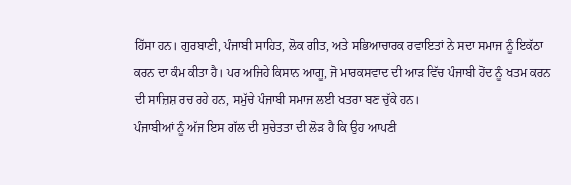ਹਿੱਸਾ ਹਨ। ਗੁਰਬਾਣੀ, ਪੰਜਾਬੀ ਸਾਹਿਤ, ਲੋਕ ਗੀਤ, ਅਤੇ ਸਭਿਆਚਾਰਕ ਰਵਾਇਤਾਂ ਨੇ ਸਦਾ ਸਮਾਜ ਨੂੰ ਇਕੱਠਾ ਕਰਨ ਦਾ ਕੰਮ ਕੀਤਾ ਹੈ। ਪਰ ਅਜਿਹੇ ਕਿਸਾਨ ਆਗੂ, ਜੋ ਮਾਰਕਸਵਾਦ ਦੀ ਆੜ ਵਿੱਚ ਪੰਜਾਬੀ ਹੋਂਦ ਨੂੰ ਖਤਮ ਕਰਨ ਦੀ ਸਾਜ਼ਿਸ਼ ਰਚ ਰਹੇ ਹਨ, ਸਮੁੱਚੇ ਪੰਜਾਬੀ ਸਮਾਜ ਲਈ ਖਤਰਾ ਬਣ ਚੁੱਕੇ ਹਨ।
ਪੰਜਾਬੀਆਂ ਨੂੰ ਅੱਜ ਇਸ ਗੱਲ ਦੀ ਸੁਚੇਤਤਾ ਦੀ ਲੋੜ ਹੈ ਕਿ ਉਹ ਆਪਣੀ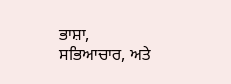ਭਾਸ਼ਾ, ਸਭਿਆਚਾਰ, ਅਤੇ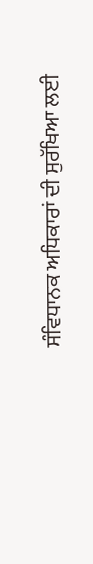ਸੰਵਿਧਾਨਕ ਅਧਿਕਾਰਾਂ ਦੀ ਸੁਰੱਖਿਆ ਲਈ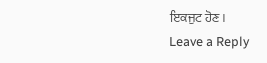ਇਕਜੁਟ ਹੋਣ।
Leave a Reply